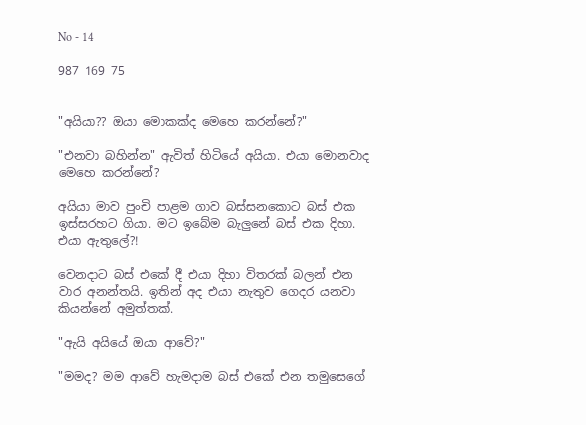No - 14

987 169 75


"අයියා?? ඔයා මොකක්ද මෙහෙ කරන්නේ?"

"එනවා බහින්න" ඇවිත් හිටියේ අයියා. එයා මොනවාද මෙහෙ කරන්නේ?

අයියා මාව පුංචි පාළම ගාව බස්සනකොට බස් එක ඉස්සරහට ගියා. මට ඉබේම බැලුනේ බස් එක දිහා. එයා ඇතුලේ?!

වෙනදාට බස් එකේ දී එයා දිහා විතරක් බලන් එන වාර අනන්තයි. ඉතින් අද එයා නැතුව ගෙදර යනවා කියන්නේ අමුත්තක්.

"ඇයි අයියේ ඔයා ආවේ?"

"මමද? මම ආවේ හැමදාම බස් එකේ එන තමුසෙගේ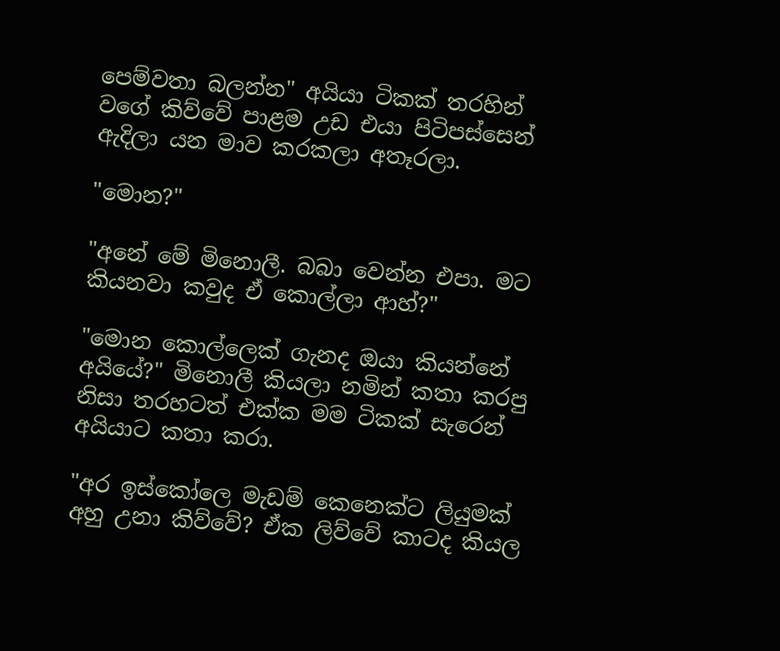පෙම්වතා බලන්න" අයියා ටිකක් තරහින් වගේ කිව්වේ පාළම උඩ එයා පිටිපස්සෙන් ඇදිලා යන මාව කරකලා අතෑරලා.

"මොන?"

"අනේ මේ මිනොලී. බබා වෙන්න එපා. මට කියනවා කවුද ඒ කොල්ලා ආහ්?"

"මොන කොල්ලෙක් ගැනද ඔයා කියන්නේ අයියේ?" මිනොලී කියලා නමින් කතා කරපු නිසා තරහටත් එක්ක මම ටිකක් සැරෙන් අයියාට කතා කරා.

"අර ඉස්කෝලෙ මැඩම් කෙනෙක්ට ලියුමක් අහු උනා කිව්වේ? ඒක ලිව්වේ කාටද කියල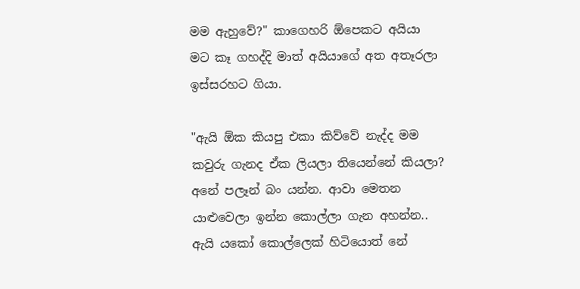මම ඇහුවේ?" කාගෙහරි ඕපෙකට අයියා මට කෑ ගහද්දි මාත් අයියාගේ අත අතෑරලා ඉස්සරහට ගියා.

"ඇයි ඕක කියපු එකා කිව්වේ නැද්ද මම කවුරු ගැනද ඒක ලියලා තියෙන්නේ කියලා? අනේ පලෑන් බං යන්න. ආවා මෙතන යාළුවෙලා ඉන්න කොල්ලා ගැන අහන්න.. ඇයි යකෝ කොල්ලෙක් හිටියොත් නේ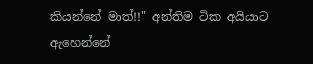කියන්නේ මාත්!!" අන්තිම ටික අයියාට ඇහෙන්නේ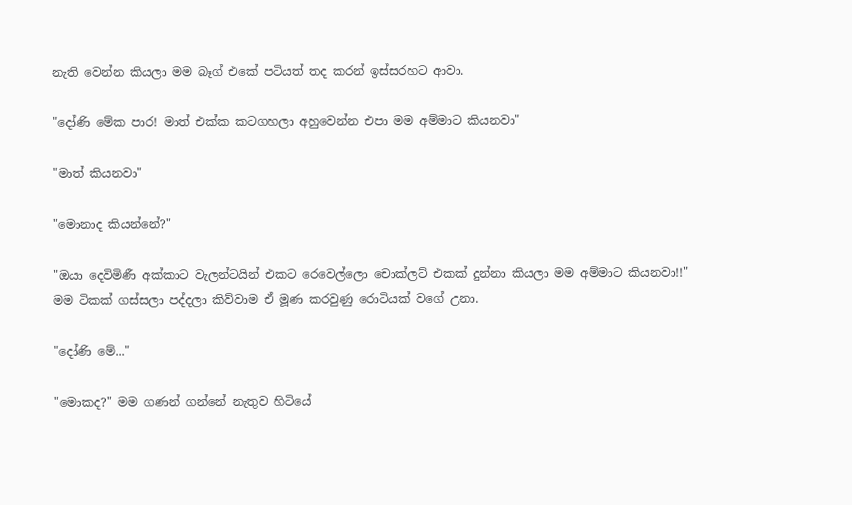නැති වෙන්න කියලා මම බෑග් එකේ පටියත් තද කරන් ඉස්සරහට ආවා.

"දෝණි මේක පාර! මාත් එක්ක කටගහලා අහුවෙන්න එපා මම අම්මාට කියනවා"

"මාත් කියනවා"

"මොනාද කියන්නේ?"

"ඔයා දෙවිමිණී අක්කාට වැලන්ටයින් එකට රෙවෙල්ලො චොක්ලට් එකක් දුන්නා කියලා මම අම්මාට කියනවා!!" මම ටිකක් ගස්සලා පද්දලා කිව්වාම ඒ මූණ කරවුණු රොටියක් වගේ උනා.

"දෝණි මේ..."

"මොකද?" මම ගණන් ගන්නේ නැතුව හිටියේ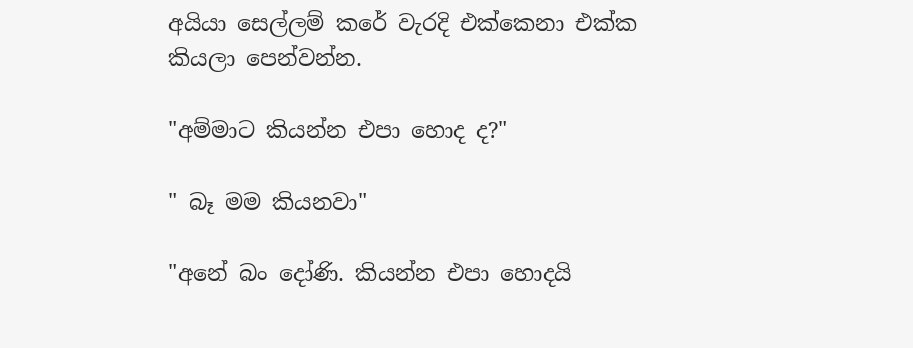අයියා සෙල්ලම් කරේ වැරදි එක්කෙනා එක්ක කියලා පෙන්වන්න.

"අම්මාට කියන්න එපා හොද ද?"

" බෑ මම කියනවා"

"අනේ බං දෝණි. කියන්න එපා හොදයි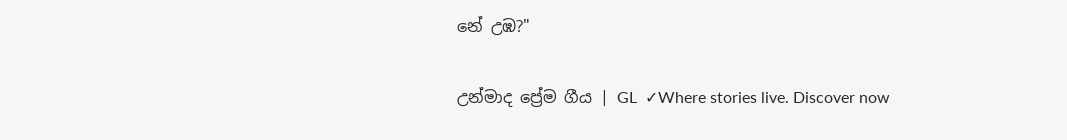නේ උඹ?"

උන්මාද ප්‍රේම ගීය | GL  ✓Where stories live. Discover now